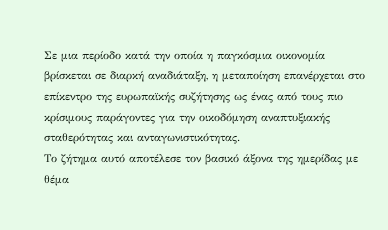Σε μια περίοδο κατά την οποία η παγκόσμια οικονομία βρίσκεται σε διαρκή αναδιάταξη, η μεταποίηση επανέρχεται στο επίκεντρο της ευρωπαϊκής συζήτησης ως ένας από τους πιο κρίσιμους παράγοντες για την οικοδόμηση αναπτυξιακής σταθερότητας και ανταγωνιστικότητας.
Το ζήτημα αυτό αποτέλεσε τον βασικό άξονα της ημερίδας με θέμα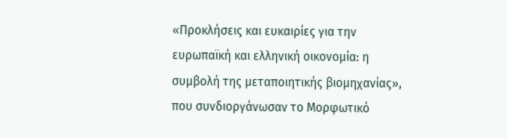«Προκλήσεις και ευκαιρίες για την ευρωπαϊκή και ελληνική οικονομία: η συμβολή της μεταποιητικής βιομηχανίας», που συνδιοργάνωσαν το Μορφωτικό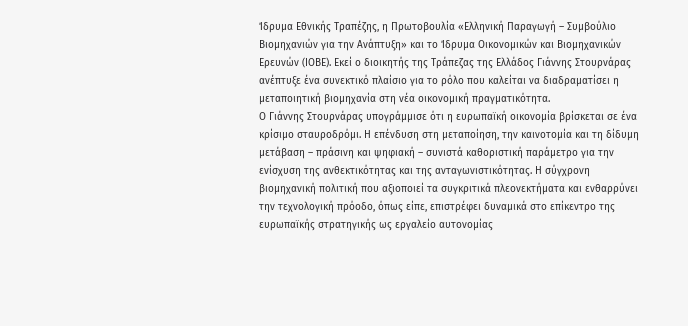Ίδρυμα Εθνικής Τραπέζης, η Πρωτοβουλία «Ελληνική Παραγωγή – Συμβούλιο Βιομηχανιών για την Ανάπτυξη» και το Ίδρυμα Οικονομικών και Βιομηχανικών Ερευνών (ΙΟΒΕ). Εκεί ο διοικητής της Τράπεζας της Ελλάδος Γιάννης Στουρνάρας ανέπτυξε ένα συνεκτικό πλαίσιο για το ρόλο που καλείται να διαδραματίσει η μεταποιητική βιομηχανία στη νέα οικονομική πραγματικότητα.
Ο Γιάννης Στουρνάρας υπογράμμισε ότι η ευρωπαϊκή οικονομία βρίσκεται σε ένα κρίσιμο σταυροδρόμι. Η επένδυση στη μεταποίηση, την καινοτομία και τη δίδυμη μετάβαση – πράσινη και ψηφιακή – συνιστά καθοριστική παράμετρο για την ενίσχυση της ανθεκτικότητας και της ανταγωνιστικότητας. Η σύγχρονη βιομηχανική πολιτική που αξιοποιεί τα συγκριτικά πλεονεκτήματα και ενθαρρύνει την τεχνολογική πρόοδο, όπως είπε, επιστρέφει δυναμικά στο επίκεντρο της ευρωπαϊκής στρατηγικής ως εργαλείο αυτονομίας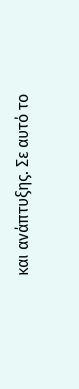και ανάπτυξης. Σε αυτό το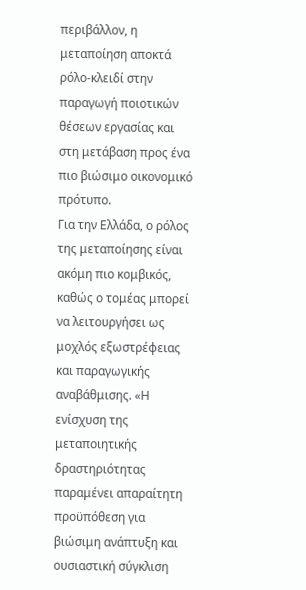περιβάλλον, η μεταποίηση αποκτά ρόλο-κλειδί στην παραγωγή ποιοτικών θέσεων εργασίας και στη μετάβαση προς ένα πιο βιώσιμο οικονομικό πρότυπο.
Για την Ελλάδα, ο ρόλος της μεταποίησης είναι ακόμη πιο κομβικός, καθώς ο τομέας μπορεί να λειτουργήσει ως μοχλός εξωστρέφειας και παραγωγικής αναβάθμισης. «Η ενίσχυση της μεταποιητικής δραστηριότητας παραμένει απαραίτητη προϋπόθεση για βιώσιμη ανάπτυξη και ουσιαστική σύγκλιση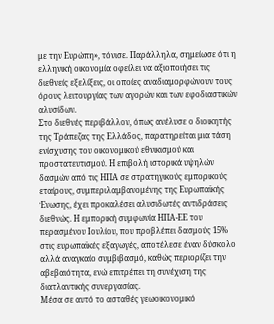με την Ευρώπη», τόνισε. Παράλληλα, σημείωσε ότι η ελληνική οικονομία οφείλει να αξιοποιήσει τις διεθνείς εξελίξεις, οι οποίες αναδιαμορφώνουν τους όρους λειτουργίας των αγορών και των εφοδιαστικών αλυσίδων.
Στο διεθνές περιβάλλον, όπως ανέλυσε ο διοικητής της Τράπεζας της Ελλάδος, παρατηρείται μια τάση ενίσχυσης του οικονομικού εθνικισμού και προστατευτισμού. Η επιβολή ιστορικά υψηλών δασμών από τις ΗΠΑ σε στρατηγικούς εμπορικούς εταίρους, συμπεριλαμβανομένης της Ευρωπαϊκής Ένωσης, έχει προκαλέσει αλυσιδωτές αντιδράσεις διεθνώς. Η εμπορική συμφωνία ΗΠΑ-ΕΕ του περασμένου Ιουλίου, που προβλέπει δασμούς 15% στις ευρωπαϊκές εξαγωγές, αποτέλεσε έναν δύσκολο αλλά αναγκαίο συμβιβασμό, καθώς περιορίζει την αβεβαιότητα, ενώ επιτρέπει τη συνέχιση της διατλαντικής συνεργασίας.
Μέσα σε αυτό το ασταθές γεωοικονομικό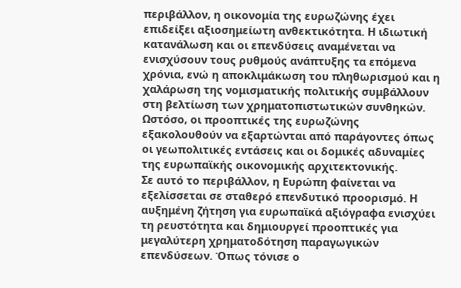περιβάλλον, η οικονομία της ευρωζώνης έχει επιδείξει αξιοσημείωτη ανθεκτικότητα. Η ιδιωτική κατανάλωση και οι επενδύσεις αναμένεται να ενισχύσουν τους ρυθμούς ανάπτυξης τα επόμενα χρόνια, ενώ η αποκλιμάκωση του πληθωρισμού και η χαλάρωση της νομισματικής πολιτικής συμβάλλουν στη βελτίωση των χρηματοπιστωτικών συνθηκών. Ωστόσο, οι προοπτικές της ευρωζώνης εξακολουθούν να εξαρτώνται από παράγοντες όπως οι γεωπολιτικές εντάσεις και οι δομικές αδυναμίες της ευρωπαϊκής οικονομικής αρχιτεκτονικής.
Σε αυτό το περιβάλλον, η Ευρώπη φαίνεται να εξελίσσεται σε σταθερό επενδυτικό προορισμό. Η αυξημένη ζήτηση για ευρωπαϊκά αξιόγραφα ενισχύει τη ρευστότητα και δημιουργεί προοπτικές για μεγαλύτερη χρηματοδότηση παραγωγικών επενδύσεων. Όπως τόνισε ο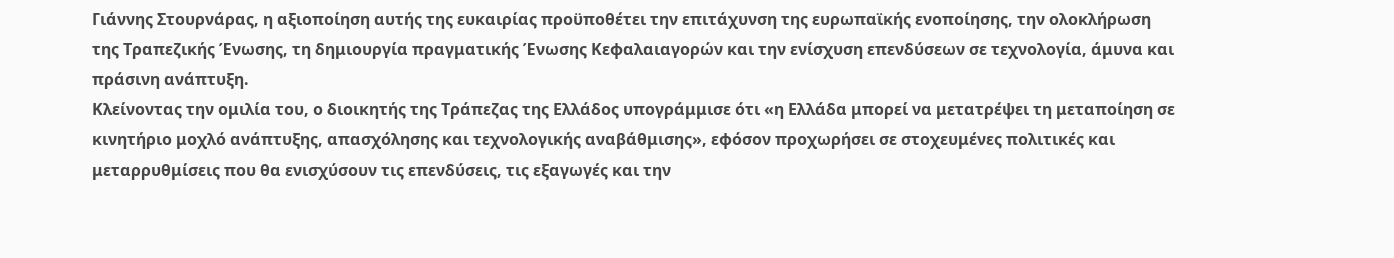Γιάννης Στουρνάρας, η αξιοποίηση αυτής της ευκαιρίας προϋποθέτει την επιτάχυνση της ευρωπαϊκής ενοποίησης, την ολοκλήρωση της Τραπεζικής Ένωσης, τη δημιουργία πραγματικής Ένωσης Κεφαλαιαγορών και την ενίσχυση επενδύσεων σε τεχνολογία, άμυνα και πράσινη ανάπτυξη.
Κλείνοντας την ομιλία του, ο διοικητής της Τράπεζας της Ελλάδος υπογράμμισε ότι «η Ελλάδα μπορεί να μετατρέψει τη μεταποίηση σε κινητήριο μοχλό ανάπτυξης, απασχόλησης και τεχνολογικής αναβάθμισης», εφόσον προχωρήσει σε στοχευμένες πολιτικές και μεταρρυθμίσεις που θα ενισχύσουν τις επενδύσεις, τις εξαγωγές και την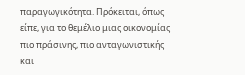παραγωγικότητα. Πρόκειται, όπως είπε, για το θεμέλιο μιας οικονομίας πιο πράσινης, πιο ανταγωνιστικής και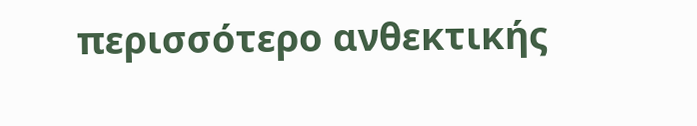περισσότερο ανθεκτικής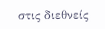στις διεθνείς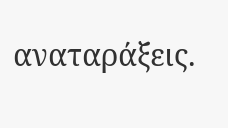αναταράξεις.